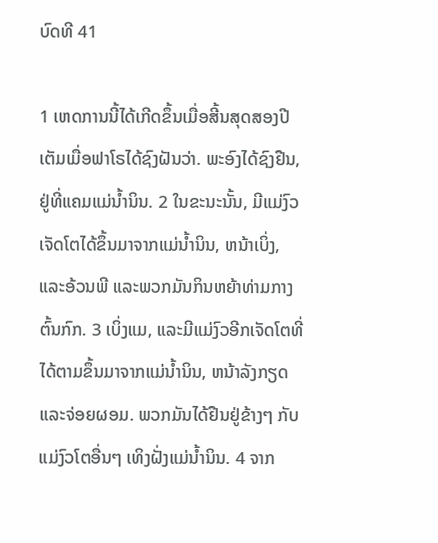ບົດທີ 41

1 ເຫດການນີ້ໄດ້ເກີດຂຶ້ນເມື່ອສີ້ນສຸດສອງປີ ເຕັມເມື່ອຟາໂຣໄດ້ຊົງຝັນວ່າ. ພະອົງໄດ້ຊົງຢືນ,ຢູ່ທີ່ແຄມແມ່ນໍ້ານິນ. 2 ໃນຂະນະນັ້ນ, ມີແມ່ງົວເຈັດໂຕໄດ້ຂຶ້ນມາຈາກແມ່ນໍ້ານິນ, ຫນ້າເບິ່ງ, ແລະອ້ວນພີ ແລະພວກມັນກິນຫຍ້າທ່າມກາງຕົ້ນກົກ. 3 ເບິ່ງແມ, ແລະມີແມ່ງົວອີກເຈັດໂຕທີ່ໄດ້ຕາມຂຶ້ນມາຈາກແມ່ນ້ຳນິນ, ຫນ້າລັງກຽດ ແລະຈ່ອຍຜອມ. ພວກມັນໄດ້ຢືນຢູ່ຂ້າງໆ ກັບແມ່ງົວໂຕອື່ນໆ ເທິງຝັ່ງແມ່ນ້ຳນິນ. 4 ຈາກ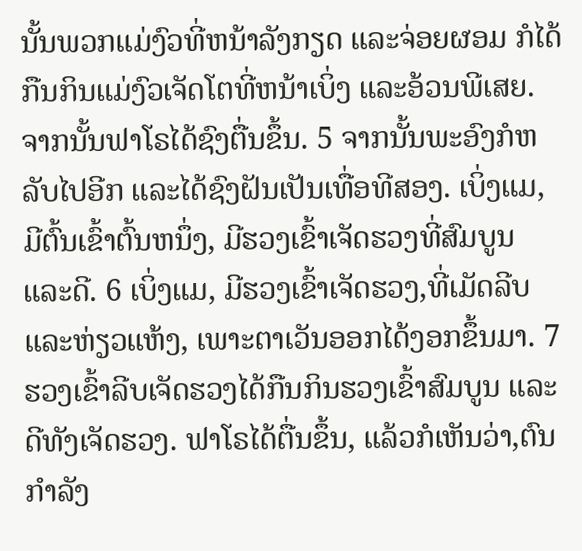ນັ້ນພວກແມ່ງົວທີ່ຫນ້າລັງກຽດ ແລະຈ່ອຍຜອມ ກໍໄດ້ກືນກິນແມ່ງົວເຈັດໂຕທີ່ຫນ້າເບິ່ງ ແລະອ້ວນພີເສຍ. ຈາກນັ້ນຟາໂຣໄດ້ຊົງຕື່ນຂຶ້ນ. 5 ຈາກນັ້ນພະອົງກໍຫລັບໄປອີກ ແລະໄດ້ຊົງຝັນເປັນເທື່ອທີສອງ. ເບິ່ງແມ, ມີຕົ້ນເຂົ້າຕົ້ນຫນຶ່ງ, ມີຮວງເຂົ້າເຈັດຮວງທີ່ສົມບູນ ແລະດີ. 6 ເບິ່ງແມ, ມີຮວງເຂົ້າເຈັດຮວງ,ທີ່ເມັດລີບ ແລະຫ່ຽວແຫ້ງ, ເພາະຕາເວັນອອກໄດ້ງອກຂຶ້ນມາ. 7 ຮວງເຂົ້າລີບເຈັດຮວງໄດ້ກືນກິນຮວງເຂົ້າສົມບູນ ແລະດີທັງເຈັດຮວງ. ຟາໂຣໄດ້ຕື່ນຂຶ້ນ, ແລ້ວກໍເຫັນວ່າ,ຕົນກຳລັງ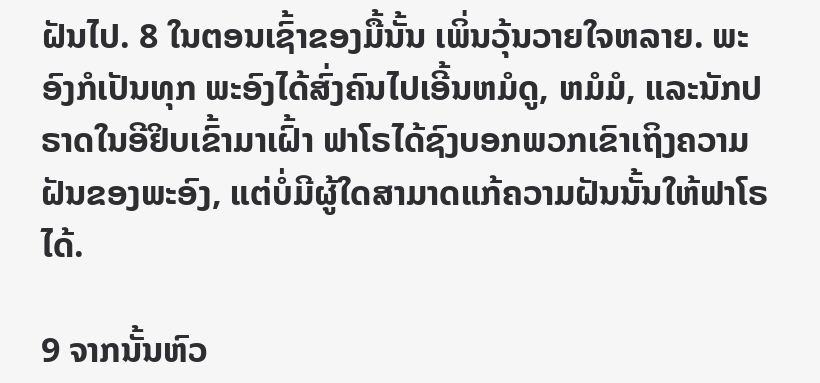ຝັນໄປ. 8 ໃນຕອນເຊົ້າຂອງມື້ນັ້ນ ເພິ່ນວຸ້ນວາຍໃຈຫລາຍ. ພະອົງກໍເປັນທຸກ ພະອົງໄດ້ສົ່ງຄົນໄປເອີ້ນຫມໍດູ, ຫມໍມໍ, ແລະນັກປຣາດໃນອີຢິບເຂົ້າມາເຝົ້າ ຟາໂຣໄດ້ຊົງບອກພວກເຂົາເຖິງຄວາມຝັນຂອງພະອົງ, ແຕ່ບໍ່ມີຜູ້ໃດສາມາດແກ້ຄວາມຝັນນັ້ນໃຫ້ຟາໂຣໄດ້.

9 ຈາກນັ້ນຫົວ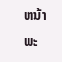ຫນ້າພະ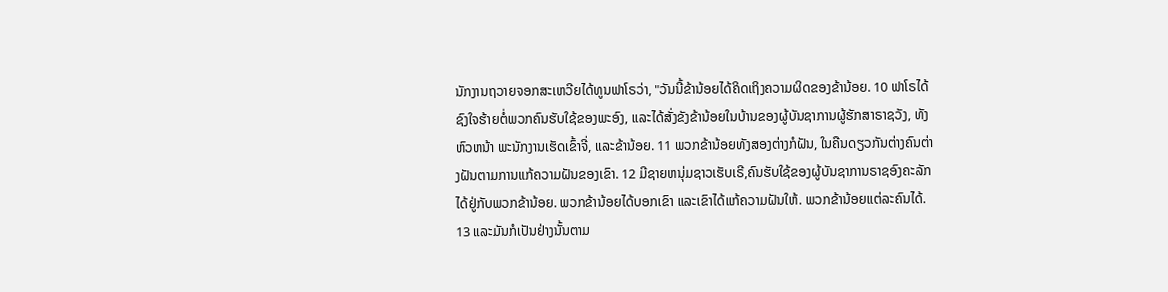ນັກງານຖວາຍຈອກສະເຫວີຍໄດ້ທູນຟາໂຣວ່າ, "ວັນນີ້ຂ້ານ້ອຍໄດ້ຄິດເຖິງຄວາມຜິດຂອງຂ້ານ້ອຍ. 10 ຟາໂຣໄດ້ຊົງໃຈຮ້າຍຕໍ່ພວກຄົນຮັບໃຊ້ຂອງພະອົງ, ແລະໄດ້ສັ່ງຂັງຂ້ານ້ອຍໃນບ້ານຂອງຜູ້ບັນຊາການຜູ້ຮັກສາຣາຊວັງ, ທັງຫົວຫນ້າ ພະນັກງານເຮັດເຂົ້າຈີ່, ແລະຂ້ານ້ອຍ. 11 ພວກຂ້ານ້ອຍທັງສອງຕ່າງກໍຝັນ, ໃນຄືນດຽວກັນຕ່າງຄົນຕ່າງຝັນຕາມການແກ້ຄວາມຝັນຂອງເຂົາ. 12 ມີຊາຍຫນຸ່ມຊາວເຮັບເຣີ,ຄົນຮັບໃຊ້ຂອງຜູ້ບັນຊາການຣາຊອົງຄະລັກໄດ້ຢູ່ກັບພວກຂ້ານ້ອຍ. ພວກຂ້ານ້ອຍໄດ້ບອກເຂົາ ແລະເຂົາໄດ້ແກ້ຄວາມຝັນໃຫ້. ພວກຂ້ານ້ອຍແຕ່ລະຄົນໄດ້. 13 ແລະມັນກໍເປັນຢ່າງນັ້ນຕາມ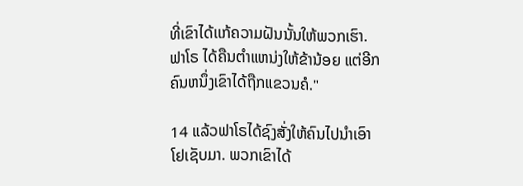ທີ່ເຂົາໄດ້ເເກ້ຄວາມຝັນນັ້ນໃຫ້ພວກເຮົາ. ຟາໂຣ ໄດ້ຄືນຕຳແຫນ່ງໃຫ້ຂ້ານ້ອຍ ແຕ່ອີກຄົນຫນຶ່ງເຂົາໄດ້ຖືກແຂວນຄໍ."

14 ແລ້ວຟາໂຣໄດ້ຊົງສັ່ງໃຫ້ຄົນໄປນຳເອົາໂຢເຊັບມາ. ພວກເຂົາໄດ້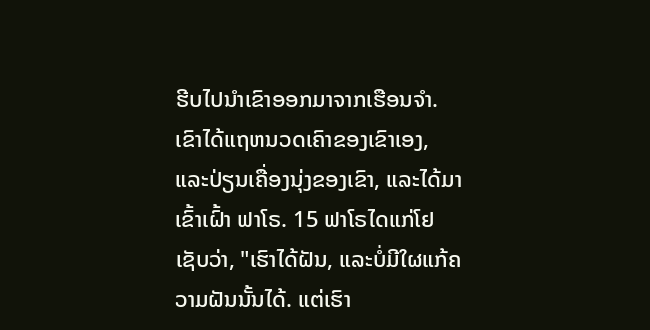ຮີບໄປນຳເຂົາອອກມາຈາກເຮືອນຈຳ. ເຂົາໄດ້ແຖຫນວດເຄົາຂອງເຂົາເອງ, ແລະປ່ຽນເຄື່ອງນຸ່ງຂອງເຂົາ, ແລະໄດ້ມາເຂົ້າເຝົ້າ ຟາໂຣ. 15 ຟາໂຣໄດແກ່ໂຢເຊັບວ່າ, "ເຮົາໄດ້ຝັນ, ແລະບໍ່ມີໃຜແກ້ຄວາມຝັນນັ້ນໄດ້. ແຕ່ເຮົາ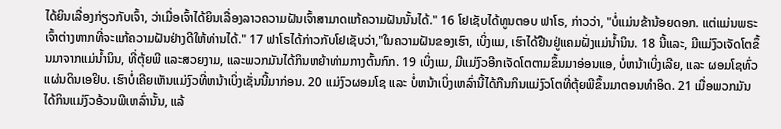ໄດ້ຍິນເລື່ອງກ່ຽວກັບເຈົ້າ, ວ່າເມື່ອເຈົ້າໄດ້ຍິນເລື່ອງລາວຄວາມຝັນເຈົ້າສາມາດແກ້ຄວາມຝັນນັ້ນໄດ້." 16 ໂຢເຊັບໄດ້ທູນຕອບ ຟາໂຣ, ກ່າວວ່າ, "ບໍ່ແມ່ນຂ້ານ້ອຍດອກ. ແຕ່ແມ່ນພຣະເຈົ້າຕ່າງຫາກທີ່ຈະແກ້ຄວາມຝັນຢ່າງດີໃຫ້ທ່ານໄດ້." 17 ຟາໂຣໄດ້ກ່າວກັບໂຢເຊັບວ່າ,"ໃນຄວາມຝັນຂອງເຮົາ, ເບິ່ງແມ, ເຮົາໄດ້ຢືນຢູ່ແຄມຝັ່ງແມ່ນ້ຳນິນ. 18 ນີ້ແລະ, ມີແມ່ງົວເຈັດໂຕຂຶ້ນມາຈາກແມ່ນ້ຳນິນ, ທີ່ຕຸ້ຍພີ ແລະສວຍງາມ, ແລະພວກມັນໄດ້ກິນຫຍ້າທ່າມກາງຕົ້ນກົກ. 19 ເບິ່ງແມ, ມີແມ່ງົວອີກເຈັດໂຕຕາມຂຶ້ນມາອ່ອນແອ, ບໍ່ຫນ້າເບິ່ງເລີຍ, ແລະ ຜອມໂຊທົ່ວແຜ່ນດິນເອຢິບ. ເຮົາບໍ່ເຄີຍເຫັນແມ່ງົວທີ່ຫນ້າເບິ່ງເຊັ່ນນີ້ມາກ່ອນ. 20 ແມ່ງົວຜອມໂຊ ແລະ ບໍ່ຫນ້າເບິ່ງເຫລົ່ານີ້ໄດ້ກືນກິນແມ່ງົວໂຕທີ່ຕຸ້ຍພີຂຶ້ນມາຕອນທຳອິດ. 21 ເມື່ອພວກມັນໄດ້ກິນແມ່ງົວອ້ວນພີເຫລົ່ານັ້ນ, ແລ້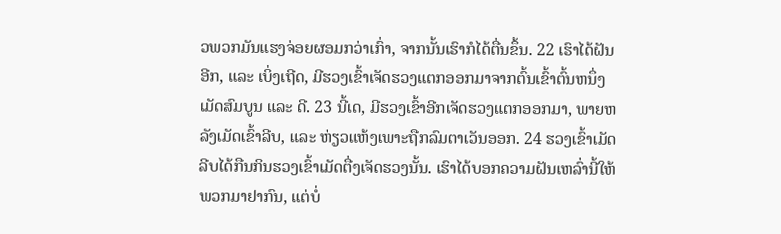ວພວກມັນແຮງຈ່ອຍຜອມກວ່າເກົ່າ, ຈາກນັ້ນເຮົາກໍໄດ້ຕື່ນຂຶ້ນ. 22 ເຮົາໄດ້ຝັນອີກ, ແລະ ເບິ່ງເຖີດ, ມີຮວງເຂົ້າເຈັດຮວງແຕກອອກມາຈາກຕົ້ນເຂົ້າຕົ້ນຫນຶ່ງເມັດສົມບູນ ແລະ ດີ. 23 ນີ້ເດ, ມີຮວງເຂົ້າອີກເຈັດຮວງແຕກອອກມາ, ພາຍຫລັງເມັດເຂົ້າລີບ, ແລະ ຫ່ຽວແຫ້ງເພາະຖືກລົມຕາເວັນອອກ. 24 ຮວງເຂົ້າເມັດລີບໄດ້ກືນກິນຮວງເຂົ້າເມັດຕື່ງເຈັດຮວງນັ້ນ. ເຮົາໄດ້ບອກຄວາມຝັນເຫລົ່ານີ້ໃຫ້ພວກມາຢາກົນ, ແຕ່ບໍ່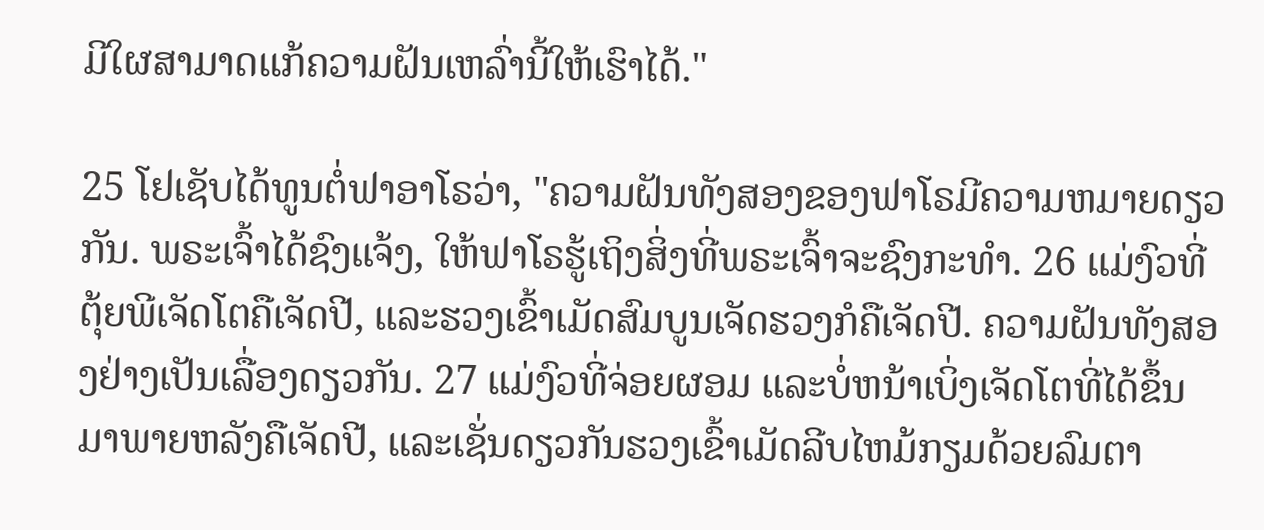ມີໃຜສາມາດແກ້ຄວາມຝັນເຫລົ່ານີ້ໃຫ້ເຮົາໄດ້."

25 ໂຢເຊັບໄດ້ທູນຕໍ່ຟາອາໂຣວ່າ, "ຄວາມຝັນທັງສອງຂອງຟາໂຣມີຄວາມຫມາຍດຽວກັນ. ພຣະເຈົ້າໄດ້ຊົງແຈ້ງ, ໃຫ້ຟາໂຣຮູ້ເຖິງສິ່ງທີ່ພຣະເຈົ້າຈະຊົງກະທຳ. 26 ແມ່ງົວທີ່ຕຸ້ຍພີເຈັດໂຕຄືເຈັດປີ, ແລະຮວງເຂົ້າເມັດສົມບູນເຈັດຮວງກໍຄືເຈັດປີ. ຄວາມຝັນທັງສອງຢ່າງເປັນເລື່ອງດຽວກັນ. 27 ແມ່ງົວທີ່ຈ່ອຍຜອມ ແລະບໍ່ຫນ້າເບິ່ງເຈັດໂຕທີ່ໄດ້ຂຶ້ນມາພາຍຫລັງຄືເຈັດປີ, ແລະເຊັ່ນດຽວກັນຮວງເຂົ້າເມັດລີບໄຫມ້ກຽມດ້ວຍລົມຕາ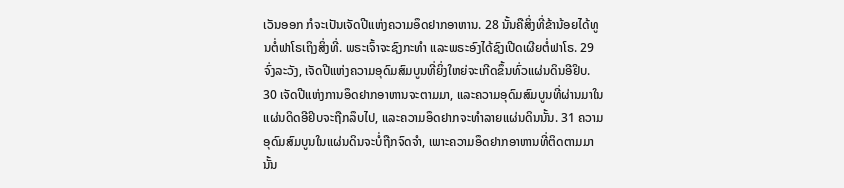ເວັນອອກ ກໍຈະເປັນເຈັດປີແຫ່ງຄວາມອຶດຢາກອາຫານ. 28 ນັ້ນຄືສິ່ງທີ່ຂ້ານ້ອຍໄດ້ທູນຕໍ່ຟາໂຣເຖິງສິ່ງທີ່. ພຣະເຈົ້າຈະຊົງກະທຳ ແລະພຣະອົງໄດ້ຊົງເປີດເຜີຍຕໍ່ຟາໂຣ. 29 ຈົ່ງລະວັງ, ເຈັດປີແຫ່ງຄວາມອຸດົມສົມບູນທີ່ຍິ່ງໃຫຍ່ຈະເກີດຂຶ້ນທົ່ວແຜ່ນດິນອີຢິບ. 30 ເຈັດປີແຫ່ງການອຶດຢາກອາຫານຈະຕາມມາ, ແລະຄວາມອຸດົມສົມບູນທີ່ຜ່ານມາໃນແຜ່ນດິດອີຢິບຈະຖືກລຶບໄປ, ແລະຄວາມອຶດຢາກຈະທຳລາຍແຜ່ນດິນນັ້ນ. 31 ຄວາມອຸດົມສົມບູນໃນແຜ່ນດິນຈະບໍ່ຖືກຈົດຈຳ, ເພາະຄວາມອຶດຢາກອາຫານທີ່ຕິດຕາມມານັ້ນ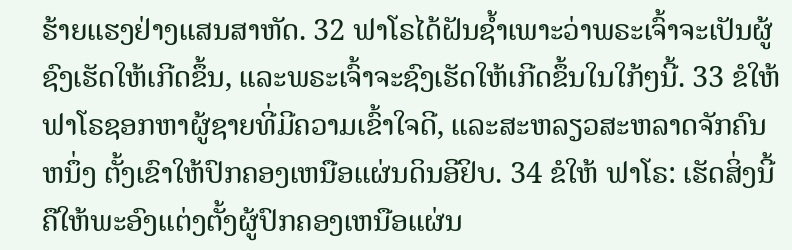ຮ້າຍແຮງຢ່າງແສນສາຫັດ. 32 ຟາໂຣໄດ້ຝັນຊ້ຳເພາະວ່າພຣະເຈົ້າຈະເປັນຜູ້ຊົງເຮັດໃຫ້ເກີດຂຶ້ນ, ແລະພຣະເຈົ້າຈະຊົງເຮັດໃຫ້ເກີດຂຶ້ນໃນໃກ້ໆນີ້. 33 ຂໍໃຫ້ຟາໂຣຊອກຫາຜູ້ຊາຍທີ່ມີຄວາມເຂົ້າໃຈດີ, ແລະສະຫລຽວສະຫລາດຈັກຄົນຫນຶ່ງ ຕັ້ງເຂົາໃຫ້ປົກຄອງເຫນືອແຜ່ນດິນອີຢິບ. 34 ຂໍໃຫ້ ຟາໂຣ: ເຮັດສິ່ງນີ້ຄືໃຫ້ພະອົງແຕ່ງຕັ້ງຜູ້ປົກຄອງເຫນືອແຜ່ນ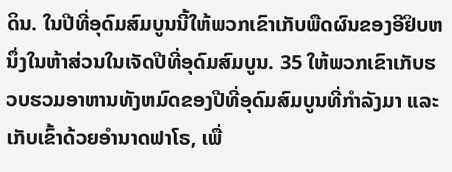ດິນ. ໃນປີທີ່ອຸດົມສົມບູນນີ້ໃຫ້ພວກເຂົາເກັບພືດຜົນຂອງອີຢິບຫນຶ່ງໃນຫ້າສ່ວນໃນເຈັດປີທີ່ອຸດົມສົມບູນ. 35 ໃຫ້ພວກເຂົາເກັບຮວບຮວມອາຫານທັງຫມົດຂອງປີທີ່ອຸດົມສົມບູນທີ່ກຳລັງມາ ແລະເກັບເຂົ້າດ້ວຍອຳນາດຟາໂຣ, ເພື່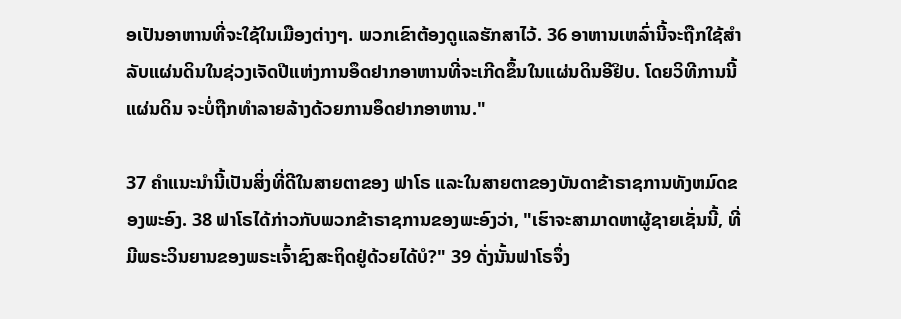ອເປັນອາຫານທີ່ຈະໃຊ້ໃນເມືອງຕ່າງໆ. ພວກເຂົາຕ້ອງດູແລຮັກສາໄວ້. 36 ອາຫານເຫລົ່ານີ້ຈະຖືກໃຊ້ສຳລັບແຜ່ນດິນໃນຊ່ວງເຈັດປີແຫ່ງການອຶດຢາກອາຫານທີ່ຈະເກີດຂຶ້ນໃນແຜ່ນດິນອີຢິບ. ໂດຍວິທີການນີ້ແຜ່ນດິນ ຈະບໍ່ຖືກທຳລາຍລ້າງດ້ວຍການອຶດຢາກອາຫານ."

37 ຄຳແນະນຳນີ້ເປັນສິ່ງທີ່ດີໃນສາຍຕາຂອງ ຟາໂຣ ແລະໃນສາຍຕາຂອງບັນດາຂ້າຣາຊການທັງຫມົດຂອງພະອົງ. 38 ຟາໂຣໄດ້ກ່າວກັບພວກຂ້າຣາຊການຂອງພະອົງວ່າ, "ເຮົາຈະສາມາດຫາຜູ້ຊາຍເຊັ່ນນີ້, ທີ່ມີພຣະວິນຍານຂອງພຣະເຈົ້າຊົງສະຖິດຢູ່ດ້ວຍໄດ້ບໍ?" 39 ດັ່ງນັ້ນຟາໂຣຈຶ່ງ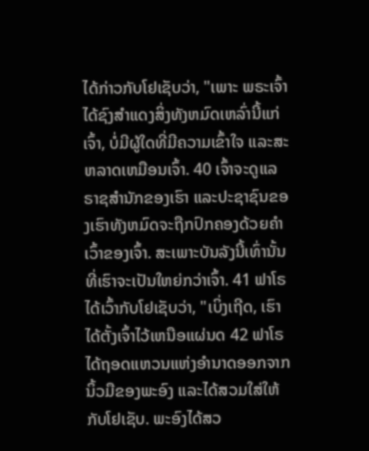ໄດ້ກ່າວກັບໂຢເຊັບວ່າ, "ເພາະ ພຣະເຈົ້າໄດ້ຊົງສຳແດງສິ່ງທັງຫມົດເຫລົ່ານີ້ແກ່ເຈົ້າ, ບໍ່ມີຜູ້ໃດທີ່ມີຄວາມເຂົ້າໃຈ ແລະສະຫລາດເຫມືອນເຈົ້າ. 40 ເຈົ້າຈະດູແລຣາຊສຳນັກຂອງເຮົາ ແລະປະຊາຊົນຂອງເຮົາທັງຫມົດຈະຖືກປົກຄອງດ້ວຍຄຳເວົ້າຂອງເຈົ້າ. ສະເພາະບັນລັງນີ້ເທົ່ານັ້ນ ທີ່ເຮົາຈະເປັນໃຫຍ່ກວ່າເຈົ້າ. 41 ຟາໂຣໄດ້ເວົ້າກັບໂຢເຊັບວ່າ, "ເບິ່ງເຖີດ, ເຮົາໄດ້ຕັ້ງເຈົ້າໄວ້ເຫນືອແຜ່ນດ 42 ຟາໂຣໄດ້ຖອດແຫວນແຫ່ງອຳນາດອອກຈາກນິ້ວມືຂອງພະອົງ ແລະໄດ້ສວມໃສ່ໃຫ້ກັບໂຢເຊັບ. ພະອົງໄດ້ສວ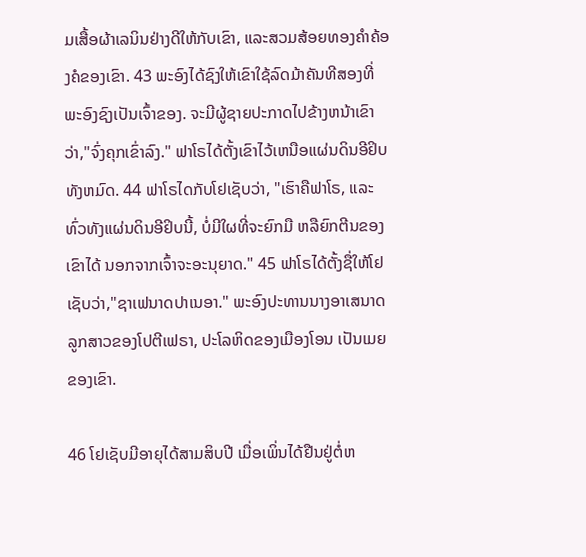ມເສື້ອຜ້າເລນິນຢ່າງດີໃຫ້ກັບເຂົາ, ແລະສວມສ້ອຍທອງຄຳຄ້ອງຄໍຂອງເຂົາ. 43 ພະອົງໄດ້ຊົງໃຫ້ເຂົາໃຊ້ລົດມ້າຄັນທີສອງທີ່ພະອົງຊົງເປັນເຈົ້າຂອງ. ຈະມີຜູ້ຊາຍປະກາດໄປຂ້າງຫນ້າເຂົາວ່າ,"ຈົ່ງຄຸກເຂົ່າລົງ." ຟາໂຣໄດ້ຕັ້ງເຂົາໄວ້ເຫນືອແຜ່ນດິນອີຢິບທັງຫມົດ. 44 ຟາໂຣໄດກັບໂຢເຊັບວ່າ, "ເຮົາຄືຟາໂຣ, ແລະທົ່ວທັງແຜ່ນດິນອີຢິບນີ້, ບໍ່ມີໃຜທີ່ຈະຍົກມື ຫລືຍົກຕີນຂອງເຂົາໄດ້ ນອກຈາກເຈົ້າຈະອະນຸຍາດ." 45 ຟາໂຣໄດ້ຕັ້ງຊື່ໃຫ້ໂຢເຊັບວ່າ,"ຊາເຟນາດປາເນອາ." ພະອົງປະທານນາງອາເສນາດລູກສາວຂອງໂປຕີເຟຣາ, ປະໂລຫິດຂອງເມືອງໂອນ ເປັນເມຍຂອງເຂົາ.

46 ໂຢເຊັບມີອາຍຸໄດ້ສາມສິບປີ ເມື່ອເພິ່ນໄດ້ຢືນຢູ່ຕໍ່ຫ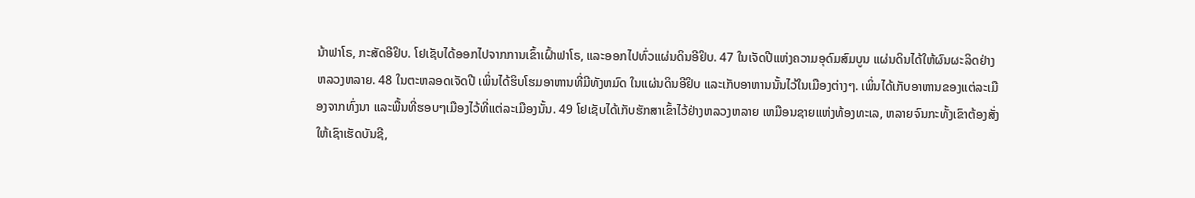ນ້າຟາໂຣ, ກະສັດອີຢິບ. ໂຢເຊັບໄດ້ອອກໄປຈາກການເຂົ້າເຝົ້າຟາໂຣ, ແລະອອກໄປທົ່ວແຜ່ນດິນອີຢິບ. 47 ໃນເຈັດປີແຫ່ງຄວາມອຸດົມສົມບູນ ແຜ່ນດິນໄດ້ໃຫ້ຜົນຜະລິດຢ່າງຫລວງຫລາຍ. 48 ໃນຕະຫລອດເຈັດປີ ເພິ່ນໄດ້ຮິບໂຮມອາຫານທີ່ມີທັງຫມົດ ໃນແຜ່ນດິນອີຢິບ ແລະເກັບອາຫານນັ້ນໄວ້ໃນເມືອງຕ່າງໆ. ເພິ່ນໄດ້ເກັບອາຫານຂອງແຕ່ລະເມືອງຈາກທົ່ງນາ ແລະພື້ນທີ່ຮອບໆເມືອງໄວ້ທີ່ແຕ່ລະເມືອງນັ້ນ. 49 ໂຢເຊັບໄດ້ເກັບຮັກສາເຂົ້າໄວ້ຢ່າງຫລວງຫລາຍ ເຫມືອນຊາຍແຫ່ງທ້ອງທະເລ, ຫລາຍຈົນກະທັ້ງເຂົາຕ້ອງສັ່ງໃຫ້ເຊົາເຮັດບັນຊີ,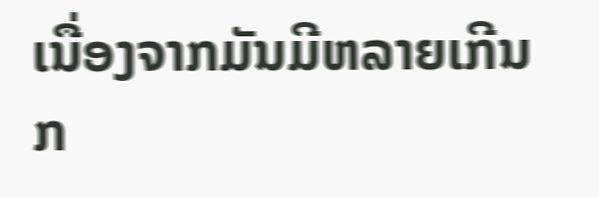ເນື່ອງຈາກມັນມີຫລາຍເກີນກ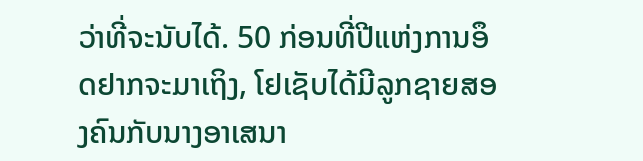ວ່າທີ່ຈະນັບໄດ້. 50 ກ່ອນທີ່ປີແຫ່ງການອຶດຢາກຈະມາເຖິງ, ໂຢເຊັບໄດ້ມີລູກຊາຍສອງຄົນກັບນາງອາເສນາ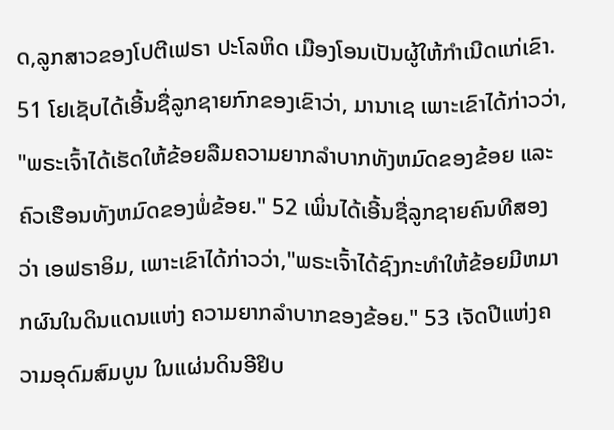ດ,ລູກສາວຂອງໂປຕີເຟຣາ ປະໂລຫິດ ເມືອງໂອນເປັນຜູ້ໃຫ້ກຳເນີດແກ່ເຂົາ. 51 ໂຢເຊັບໄດ້ເອີ້ນຊື່ລູກຊາຍກົກຂອງເຂົາວ່າ, ມານາເຊ ເພາະເຂົາໄດ້ກ່າວວ່າ, "ພຣະເຈົ້າໄດ້ເຮັດໃຫ້ຂ້ອຍລືມຄວາມຍາກລຳບາກທັງຫມົດຂອງຂ້ອຍ ແລະຄົວເຮືອນທັງຫມົດຂອງພໍ່ຂ້ອຍ." 52 ເພິ່ນໄດ້ເອີ້ນຊື່ລູກຊາຍຄົນທີສອງວ່າ ເອຟຣາອິມ, ເພາະເຂົາໄດ້ກ່າວວ່າ,"ພຣະເຈົ້າໄດ້ຊົງກະທຳໃຫ້ຂ້ອຍມີຫມາກຜົນໃນດິນແດນແຫ່ງ ຄວາມຍາກລຳບາກຂອງຂ້ອຍ." 53 ເຈັດປີແຫ່ງຄວາມອຸດົມສົມບູນ ໃນແຜ່ນດິນອີຢິບ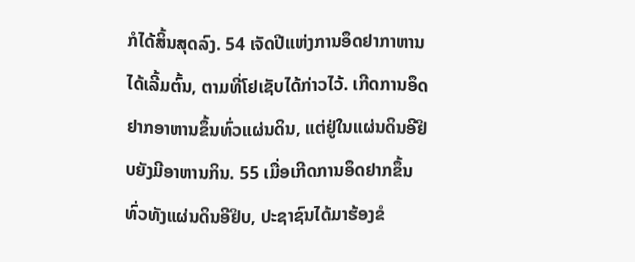ກໍໄດ້ສິ້ນສຸດລົງ. 54 ເຈັດປີແຫ່ງການອຶດຢາກາຫານໄດ້ເລີ້ມຕົ້ນ, ຕາມທີ່ໂຢເຊັບໄດ້ກ່າວໄວ້. ເກີດການອຶດຢາກອາຫານຂຶ້ນທົ່ວແຜ່ນດິນ, ແຕ່ຢູ່ໃນແຜ່ນດິນອີຢິບຍັງມີອາຫານກິນ. 55 ເມື່ອເກີດການອຶດຢາກຂຶ້ນທົ່ວທັງແຜ່ນດິນອີຢິບ, ປະຊາຊົນໄດ້ມາຮ້ອງຂໍ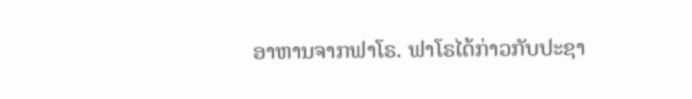ອາຫານຈາກຟາໂຣ. ຟາໂຣໄດ້ກ່າວກັບປະຊາ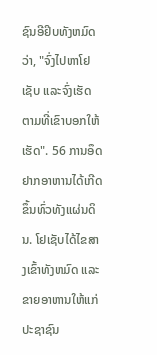ຊົນອີຢິບທັງຫມົດວ່າ, "ຈົ່ງໄປຫາໂຢເຊັບ ແລະຈົ່ງເຮັດຕາມທີ່ເຂົາບອກໃຫ້ເຮັດ". 56 ການອຶດຢາກອາຫານໄດ້ເກີດຂຶ້ນທົ່ວທັງແຜ່ນດິນ. ໂຢເຊັບໄດ້ໄຂສາງເຂົ້າທັງຫມົດ ແລະຂາຍອາຫານໃຫ້ແກ່ປະຊາຊົນ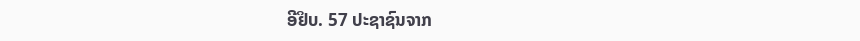ອີຢິບ. 57 ປະຊາຊົນຈາກ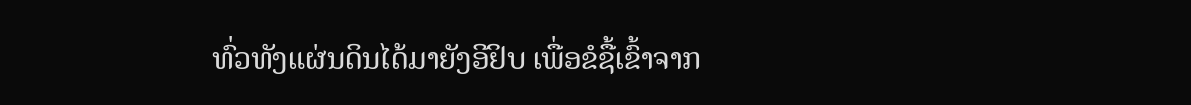ທົ່ວທັງແຜ່ນດິນໄດ້ມາຍັງອີຢິບ ເພື່ອຂໍຊື້ເຂົ້າຈາກ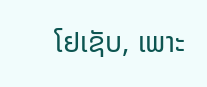ໂຢເຊັບ, ເພາະ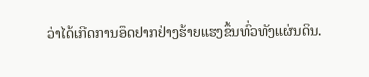ວ່າໄດ້ເກີດການອຶດຢາກຢ່າງຮ້າຍແຮງຂຶ້ນທົ່ວທັງແຜ່ນດິນ.